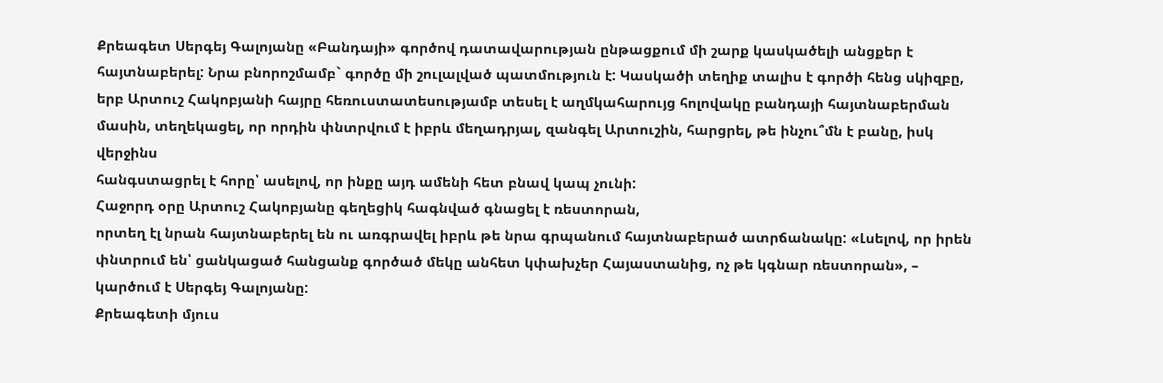Քրեագետ Սերգեյ Գալոյանը «Բանդայի» գործով դատավարության ընթացքում մի շարք կասկածելի անցքեր է հայտնաբերել: Նրա բնորոշմամբ` գործը մի շուլալված պատմություն է: Կասկածի տեղիք տալիս է գործի հենց սկիզբը, երբ Արտուշ Հակոբյանի հայրը հեռուստատեսությամբ տեսել է աղմկահարույց հոլովակը բանդայի հայտնաբերման մասին, տեղեկացել, որ որդին փնտրվում է իբրև մեղադրյալ, զանգել Արտուշին, հարցրել, թե ինչու՞մն է բանը, իսկ վերջինս
հանգստացրել է հորը՝ ասելով, որ ինքը այդ ամենի հետ բնավ կապ չունի:
Հաջորդ օրը Արտուշ Հակոբյանը գեղեցիկ հագնված գնացել է ռեստորան,
որտեղ էլ նրան հայտնաբերել են ու առգրավել իբրև թե նրա գրպանում հայտնաբերած ատրճանակը: «Լսելով, որ իրեն փնտրում են՝ ցանկացած հանցանք գործած մեկը անհետ կփախչեր Հայաստանից, ոչ թե կգնար ռեստորան», – կարծում է Սերգեյ Գալոյանը:
Քրեագետի մյուս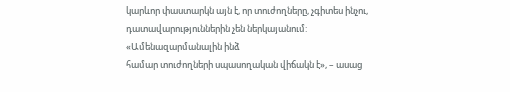կարևոր փաստարկն այն է, որ տուժողները, չգիտես ինչու, դատավարություններին չեն ներկայանում: «Ամենազարմանալին ինձ
համար տուժողների սպասողական վիճակն է», – ասաց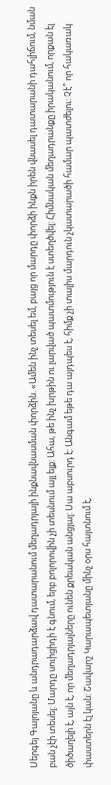Սերգեյ Գալոյանը և անդրադարձավ դատարանում մեղադրյալի ինքնավնասման փորձին. «Ամեն ինչ տեսել եմ, բայց որ մարդը փորձի ինքն իրեն վնասել դատարանի դահլիճում, նման բան չէի տեսել: Մարդը սուիցիդի է գնում, երբ բոլորովին չի տեսնում այլ ելք: Ահա, թե ինչ խրթին ու լարված պատմություն է ստեղծվել: Հիմնական մեղադրանքը իրականում, որքան էլ ծիծաղելի է, այն է, որ մեղադրյալները ունեն քրեական անցյալ: Սա աբսուրդ է: Անգամ եթե դա այդպես է, հիմք չի տալիս մարդուն չկատարածի համար պատժելու: Չէ՞ որ հակառակ փաստերն էլ կան: Շավարշ Կարապետյանը մինչ օրս հայտնում է,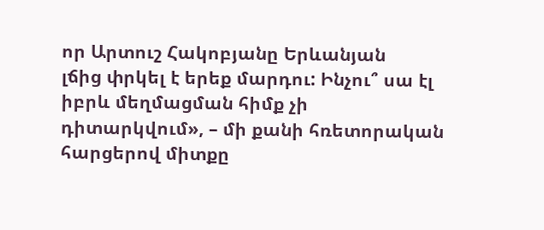որ Արտուշ Հակոբյանը Երևանյան
լճից փրկել է երեք մարդու: Ինչու՞ սա էլ իբրև մեղմացման հիմք չի դիտարկվում», – մի քանի հռետորական հարցերով միտքը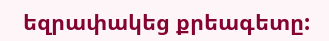եզրափակեց քրեագետը: